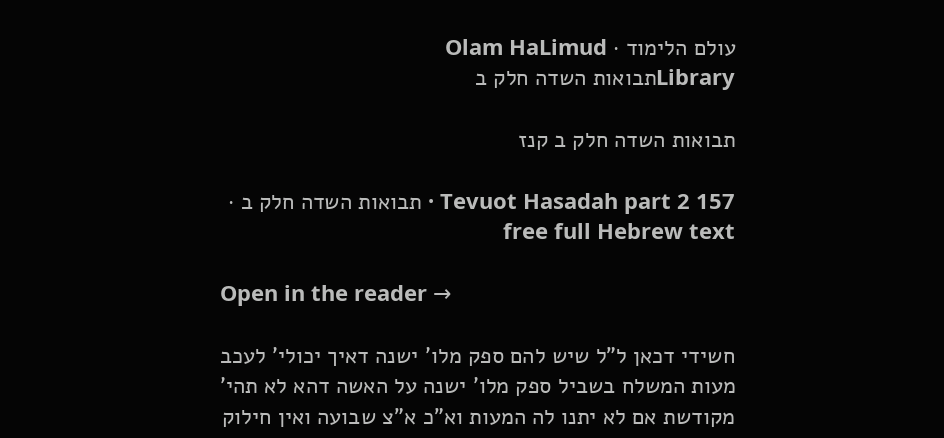עולם הלימוד · Olam HaLimud
Libraryתבואות השדה חלק ב

תבואות השדה חלק ב קנז

Tevuot Hasadah part 2 157 · תבואות השדה חלק ב · free full Hebrew text

Open in the reader →

חשידי דכאן ל"ל שיש להם ספק מלו' ישנה דאיך יכולי' לעכב מעות המשלח בשביל ספק מלו' ישנה על האשה דהא לא תהי' מקודשת אם לא יתנו לה המעות וא"כ א"צ שבועה ואין חילוק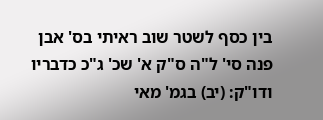בין כסף לשטר שוב ראיתי בס' אבן פנה סי' ל"ה ס"ק א' שכ' ג"כ כדבריו ודו"ק: (יב) בגמ' מאי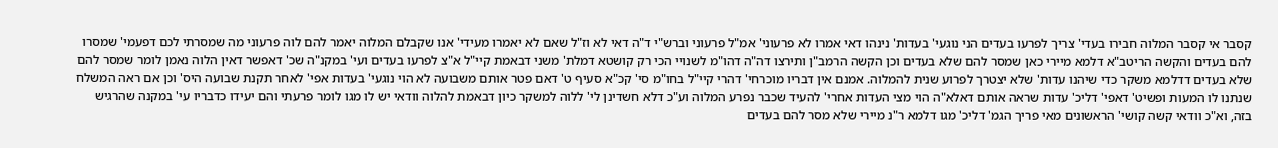קסבר אי קסבר המלוה חבירו בעדי' צריך לפרעו בעדים הני נוגעי' בעדות' נינהו דאי אמרו לא פרעוני' אמ"ל פרעוני וברש"י ד"ה דאי לא וז"ל שאם לא יאמרו מעידי' אנו שקבלם המלוה יאמר להם לוה פרעוני מה שמסרתי לכם דפעמי' שמסרו להם בעדים והקשה הריטב"א דלמא מיירי כאן שמסר להם שלא בעדים וכן הקשה הרמב"ן ותירצו דה"ה דהו"מ לשנויי הכי רק קושטא דמלת' משני דבאמת קיי"ל א"צ לפרעו בעדים ועי' במקנ"ה שכ' דאפשר דאין הלוה נאמן לומר שמסר להם שלא בעדים דדלמא משקר כדי שיהנו עדות' שלא יצטרך לפרוע שנית להמלוה. אמנם אין דבריו מוכרחי' דהרי קיי"ל בחו"מ סי' קכ"א סעיף ט' דאם פטר אותם משבועה לא הוי נוגעי' בעדות אפי' לאחר תקנת שבועה היס' וכן אם ראה המשלח שנתנו לו המעות ופשיט' דאפי' דליכ' עדות שראה אותם דאלא"ה הוי מצי העדות אחרי' להעיד שכבר נפרע המלוה וע"כ דלא חשדינן לי' ללוה למשקר כיון דבאמת להלוה וודאי יש לו מגו לומר פרעתי והם יעידו כדבריו עי' במקנה שהרגיש בזה, וא"כ וודאי קשה קושי' הראשונים מאי פריך הגמ' דליכ' מגו דלמא ר"נ מיירי שלא מסר להם בעדים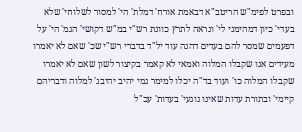ובפרט לפימ"ש הריטב"א דבאמת אורח' דמלת' הי' למסור לשלוחי' שלא בעדי' כיון דמהימני לי' ונראה לתרץ כוונת רש"י במ"ש דקושי' הגמ' הי' על דפעמים שמסר להם בעדים דהנה עוד יל"ד בדברי רש"י שכ' שאם לא יאמרו מעידים אנו שקבלו המלוה ואמאי לא קאמר בקיצור לשון שאם לא יאמרו שקבלו המלוה כו' ועוד בד"ה יכלו למימר נמי יהיב יהיבנ' למלוה ודבריהם קיימי' ובתורת עדות שאינו נוגעי' בעדות' עכ"ל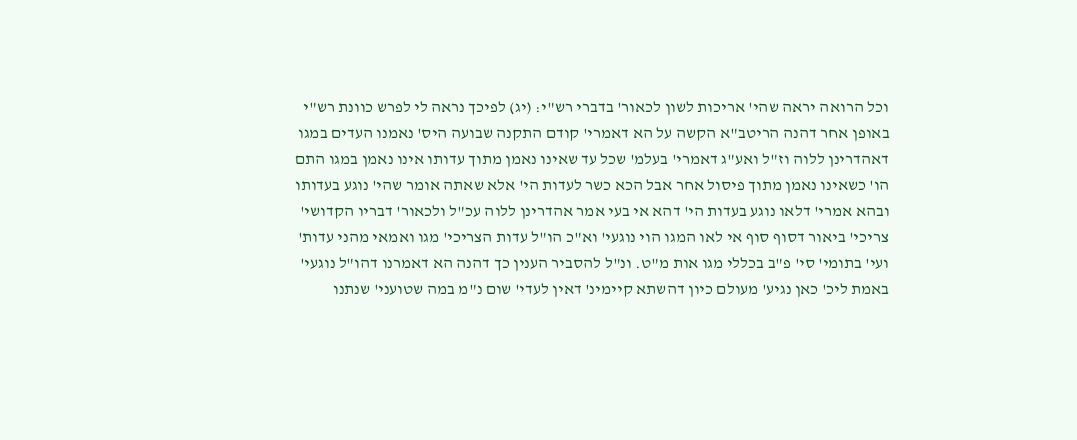וכל הרואה יראה שהי' אריכות לשון לכאור' בדברי רש"י: (יג) לפיכך נראה לי לפרש כוונת רש"י באופן אחר דהנה הריטב"א הקשה על הא דאמרי' קודם התקנה שבועה היס' נאמנו העדים במגו דאהדרינן ללוה וז"ל ואע"ג דאמרי' בעלמ' שכל עד שאינו נאמן מתוך עדותו אינו נאמן במגו התם הו' כשאינו נאמן מתוך פיסול אחר אבל הכא כשר לעדות הי' אלא שאתה אומר שהי' נוגע בעדותו ובהא אמרי' דלאו נוגע בעדות הי' דהא אי בעי אמר אהדרינן ללוה עכ"ל ולכאור' דבריו הקדושי' צריכי' ביאור דסוף סוף אי לאו המגו הוי נוגעי' וא"כ הו"ל עדות הצריכי' מגו ואמאי מהני עדות' ועי' בתומי' סי' פ"ב בכללי מגו אות מ"ט. ונ"ל להסביר הענין כך דהנה הא דאמרנו דהו"ל נוגעי' באמת ליכ' כאן נגיע' מעולם כיון דהשתא קיימינ' דאין לעדי' שום נ"מ במה שטועני' שנתנו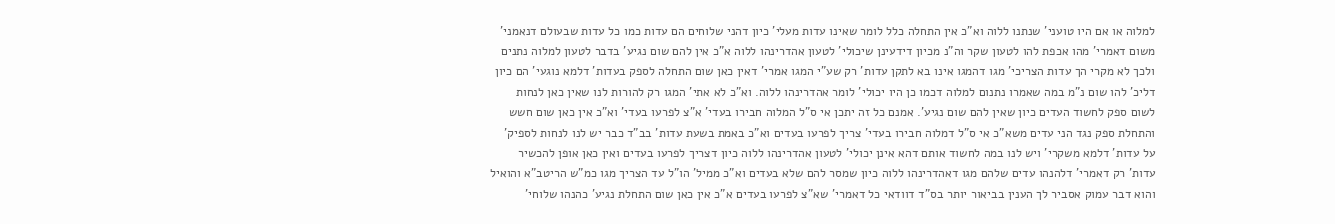למלוה או אם היו טועני' שנתנו ללוה וא"כ אין התחלה כלל לומר שאינו עדות מעלי' כיון דהני שלוחים הם עדות כמו כל עדות שבעולם דנאמני' משום דאמרי' מהו אכפת להו לטעון שקר וה"נ מכיון דידעינן שיכולי' לטעון אהדרינהו ללוה א"כ אין להם שום נגיע' בדבר לטעון למלוה נתנים ולכך לא מקרי הך עדות הצריכי' מגו דהמגו אינו בא לתקן עדות' רק שע"י המגו אמרי' דאין כאן שום התחלה לספק בעדות' דלמא נוגעי' הם כיון דליכ' להו שום נ"מ במה שאמרו נתנום למלוה דכמו כן היו יכולי' לומר אהדרינהו ללוה. וא"כ לא אתי' המגו רק להורות לנו שאין כאן לנחות לשום ספק לחשוד העדים כיון שאין להם שום נגיע'. אמנם כל זה יתכן אי ס"ל המלוה חבירו בעדי' א"צ לפרעו בעדי' וא"כ אין כאן שום חשש והתחלת ספק נגד הני עדים משא"כ אי ס"ל דמלוה חבירו בעדי' צריך לפרעו בעדים וא"כ באמת בשעת עדות' בב"ד כבר יש לנו לנחות לספיק' על עדות' דלמא משקרי' ויש לנו במה לחשוד אותם דהא אינן יכולי' לטעון אהדרינהו ללוה כיון דצריך לפרעו בעדים ואין כאן אופן להכשיר עדות' רק דאמרי' דלהנהו עדים שלהם מגו דאהדרינהו ללוה כיון שמסר להם שלא בעדים וא"כ ממיל' הו"ל עד הצריך מגו כמ"ש הריטב"א והואיל והוא דבר עמוק אסביר לך הענין בביאור יותר בס"ד דוודאי כל דאמרי' שא"צ לפרעו בעדים א"כ אין כאן שום התחלת נגיע' כהנהו שלוחי'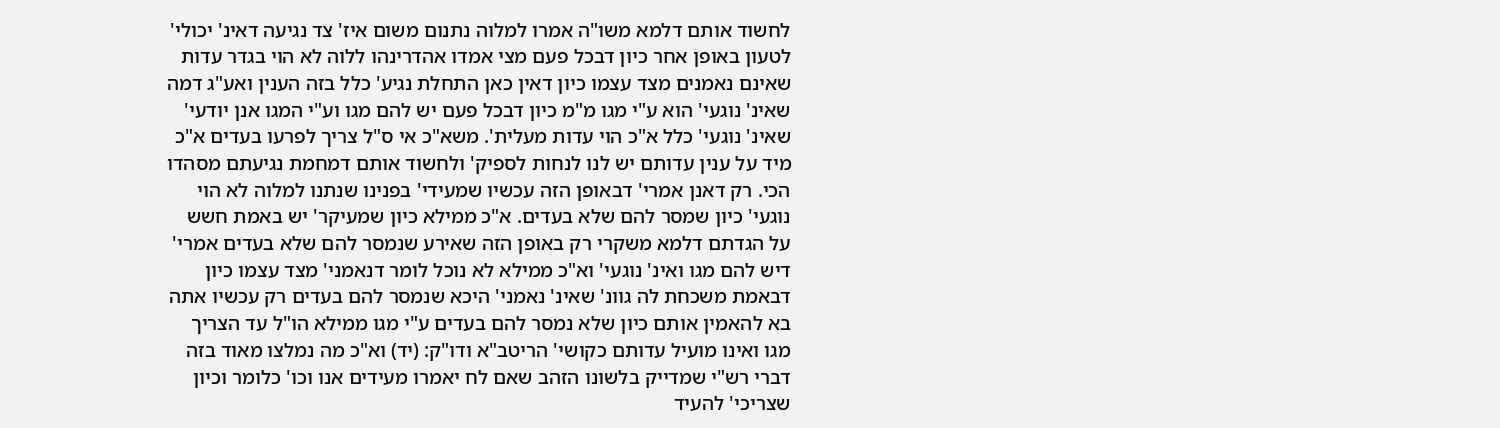לחשוד אותם דלמא משו"ה אמרו למלוה נתנום משום איז' צד נגיעה דאינ' יכולי' לטעון באופן אחר כיון דבכל פעם מצי אמדו אהדרינהו ללוה לא הוי בגדר עדות שאינם נאמנים מצד עצמו כיון דאין כאן התחלת נגיע' כלל בזה הענין ואע"ג דמה שאינ' נוגעי' הוא ע"י מגו מ"מ כיון דבכל פעם יש להם מגו וע"י המגו אנן יודעי' שאינ' נוגעי' כלל א"כ הוי עדות מעלית'. משא"כ אי ס"ל צריך לפרעו בעדים א"כ מיד על ענין עדותם יש לנו לנחות לספיק' ולחשוד אותם דמחמת נגיעתם מסהדו הכי. רק דאנן אמרי' דבאופן הזה עכשיו שמעידי' בפנינו שנתנו למלוה לא הוי נוגעי' כיון שמסר להם שלא בעדים. א"כ ממילא כיון שמעיקר' יש באמת חשש על הגדתם דלמא משקרי רק באופן הזה שאירע שנמסר להם שלא בעדים אמרי' דיש להם מגו ואינ' נוגעי' וא"כ ממילא לא נוכל לומר דנאמני' מצד עצמו כיון דבאמת משכחת לה גוונ' שאינ' נאמני' היכא שנמסר להם בעדים רק עכשיו אתה בא להאמין אותם כיון שלא נמסר להם בעדים ע"י מגו ממילא הו"ל עד הצריך מגו ואינו מועיל עדותם כקושי' הריטב"א ודו"ק: (יד) וא"כ מה נמלצו מאוד בזה דברי רש"י שמדייק בלשונו הזהב שאם לח יאמרו מעידים אנו וכו' כלומר וכיון שצריכי' להעיד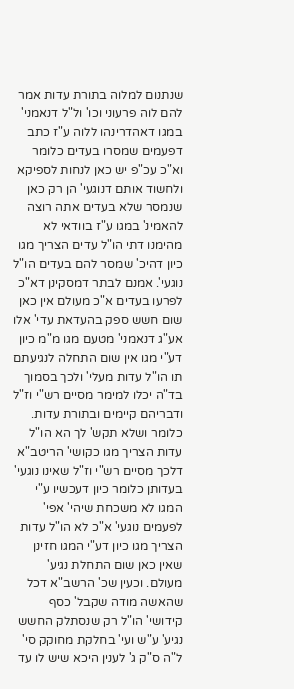שנתנום למלוה בתורת עדות אמר להם לוה פרעוני וכו' ול"ל דנאמני' במגו דאהדרינהו ללוה ע"ז כתב דפעמים שמסרו בעדים כלומר וא"כ עכ"פ יש כאן לנחות לספיקא ולחשוד אותם דנוגעי' הן רק כאן שנמסר שלא בעדים אתה רוצה להאמינ' במגו ע"ז בוודאי לא מהימנו דתי הו"ל עדים הצריך מגו כיון דהיכ' שמסר להם בעדים הו"ל נוגעי'. אמנם לבתר דמסקינן דא"כ לפרעו בעדים א"כ מעולם אין כאן שום חשש ספק בהעדאת עדי' אלו אע"ג דנאמני' מטעם מגו מ"מ כיון דע"י מגו אין שום התחלה לנגיעתם תו הו"ל עדות מעלי' ולכך בסמוך בד"ה יכלו למימר מסיים רש"י וז"ל ודבריהם קיימים ובתורת עדות. כלומר ושלא תקש' לך הא הו"ל עדות הצריך מגו כקושי' הריטב"א דלכך מסיים רש"י וז"ל שאינו נוגעי' בעדותן כלומר כיון דעכשיו ע"י המגו לא משכחת שיהי' אפי' לפעמים נוגעי' א"כ לא הו"ל עדות הצריך מגו כיון דע"י המגו חזינן שאין כאן שום התחלת נגיע' מעולם. וכעין שכ' הרשב"א דכל שהאשה מודה שקבל' כסף קידושי' הו"ל רק שנסתלק החשש נגיע' ע"ש ועי' בחלקת מחוקק סי' ל"ה ס"ק ג' לענין היכא שיש לו עד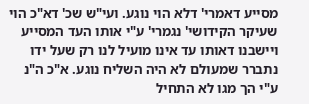מסייע דאמרי' דלא הוי נוגע. ועי"ש שכ' דא"כ הוי שעיקר הקידושי' נגמרי' ע"י אותו העד המסייע ויישבנו דאותו עד אינו מועיל לנו רק שעל ידו נתברר שמעולם לא היה השליח נוגע. א"כ ה"נ ע"י הך מגו לא התחיל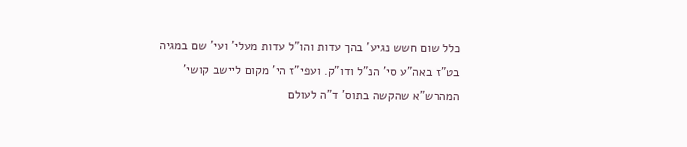כלל שום חשש נגיע' בהך עדות והו"ל עדות מעלי' ועי' שם במגיה בט"ז באה"ע סי' הנ"ל ודו"ק. ועפי"ז הי' מקום ליישב קושי' המהרש"א שהקשה בתוס' ד"ה לעולם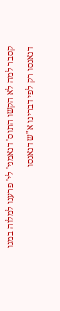קסבר למה לא הקשו התוס' דנאמני' לי' פרענו למלוה במגו דנאנסו רק לפי דברינו א"ש דנאנסו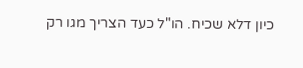כיון דלא שכיח. הו"ל כעד הצריך מגו רק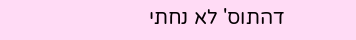דהתוס' לא נחתי